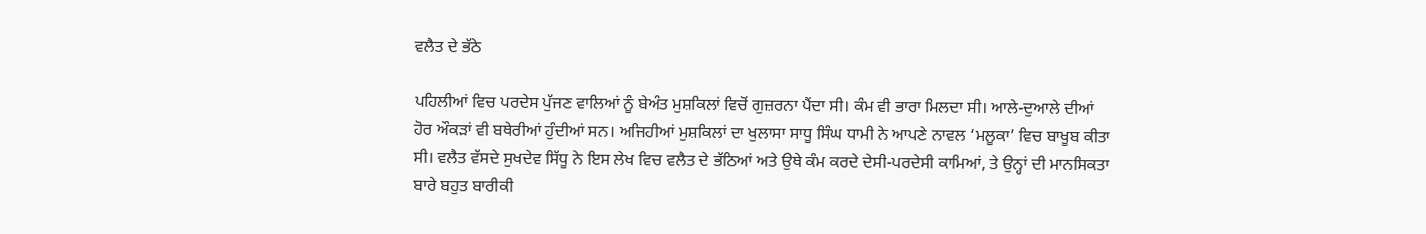ਵਲੈਤ ਦੇ ਭੱਠੇ

ਪਹਿਲੀਆਂ ਵਿਚ ਪਰਦੇਸ ਪੁੱਜਣ ਵਾਲਿਆਂ ਨੂੰ ਬੇਅੰਤ ਮੁਸ਼ਕਿਲਾਂ ਵਿਚੋਂ ਗੁਜ਼ਰਨਾ ਪੈਂਦਾ ਸੀ। ਕੰਮ ਵੀ ਭਾਰਾ ਮਿਲਦਾ ਸੀ। ਆਲੇ-ਦੁਆਲੇ ਦੀਆਂ ਹੋਰ ਔਕੜਾਂ ਵੀ ਬਥੇਰੀਆਂ ਹੁੰਦੀਆਂ ਸਨ। ਅਜਿਹੀਆਂ ਮੁਸ਼ਕਿਲਾਂ ਦਾ ਖੁਲਾਸਾ ਸਾਧੂ ਸਿੰਘ ਧਾਮੀ ਨੇ ਆਪਣੇ ਨਾਵਲ ‘ਮਲੂਕਾ’ ਵਿਚ ਬਾਖੂਬ ਕੀਤਾ ਸੀ। ਵਲੈਤ ਵੱਸਦੇ ਸੁਖਦੇਵ ਸਿੱਧੂ ਨੇ ਇਸ ਲੇਖ ਵਿਚ ਵਲੈਤ ਦੇ ਭੱਠਿਆਂ ਅਤੇ ਉਥੇ ਕੰਮ ਕਰਦੇ ਦੇਸੀ-ਪਰਦੇਸੀ ਕਾਮਿਆਂ, ਤੇ ਉਨ੍ਹਾਂ ਦੀ ਮਾਨਸਿਕਤਾ ਬਾਰੇ ਬਹੁਤ ਬਾਰੀਕੀ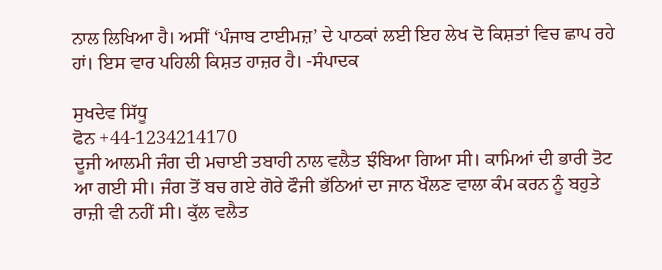ਨਾਲ ਲਿਖਿਆ ਹੈ। ਅਸੀਂ ‘ਪੰਜਾਬ ਟਾਈਮਜ਼’ ਦੇ ਪਾਠਕਾਂ ਲਈ ਇਹ ਲੇਖ ਦੋ ਕਿਸ਼ਤਾਂ ਵਿਚ ਛਾਪ ਰਹੇ ਹਾਂ। ਇਸ ਵਾਰ ਪਹਿਲੀ ਕਿਸ਼ਤ ਹਾਜ਼ਰ ਹੈ। -ਸੰਪਾਦਕ

ਸੁਖਦੇਵ ਸਿੱਧੂ
ਫੋਨ +44-1234214170
ਦੂਜੀ ਆਲਮੀ ਜੰਗ ਦੀ ਮਚਾਈ ਤਬਾਹੀ ਨਾਲ ਵਲੈਤ ਝੰਬਿਆ ਗਿਆ ਸੀ। ਕਾਮਿਆਂ ਦੀ ਭਾਰੀ ਤੋਟ ਆ ਗਈ ਸੀ। ਜੰਗ ਤੋਂ ਬਚ ਗਏ ਗੋਰੇ ਫੌਜੀ ਭੱਠਿਆਂ ਦਾ ਜਾਨ ਖੌਲਣ ਵਾਲਾ ਕੰਮ ਕਰਨ ਨੂੰ ਬਹੁਤੇ ਰਾਜ਼ੀ ਵੀ ਨਹੀਂ ਸੀ। ਕੁੱਲ ਵਲੈਤ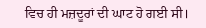ਵਿਚ ਹੀ ਮਜ਼ਦੂਰਾਂ ਦੀ ਘਾਟ ਹੋ ਗਈ ਸੀ।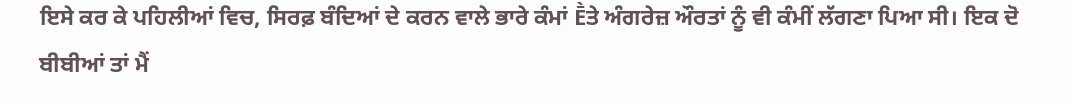ਇਸੇ ਕਰ ਕੇ ਪਹਿਲੀਆਂ ਵਿਚ, ਸਿਰਫ਼ ਬੰਦਿਆਂ ਦੇ ਕਰਨ ਵਾਲੇ ਭਾਰੇ ਕੰਮਾਂ Ḕਤੇ ਅੰਗਰੇਜ਼ ਔਰਤਾਂ ਨੂੰ ਵੀ ਕੰਮੀਂ ਲੱਗਣਾ ਪਿਆ ਸੀ। ਇਕ ਦੋ ਬੀਬੀਆਂ ਤਾਂ ਮੈਂ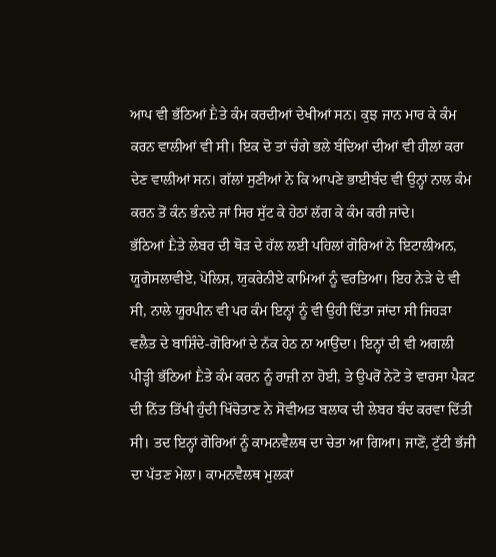ਆਪ ਵੀ ਭੱਠਿਆਂ Ḕਤੇ ਕੰਮ ਕਰਦੀਆਂ ਦੇਖੀਆਂ ਸਨ। ਕੁਝ ਜਾਨ ਮਾਰ ਕੇ ਕੰਮ ਕਰਨ ਵਾਲੀਆਂ ਵੀ ਸੀ। ਇਕ ਦੋ ਤਾਂ ਚੰਗੇ ਭਲੇ ਬੰਦਿਆਂ ਦੀਆਂ ਵੀ ਹੀਲਾਂ ਕਰਾ ਦੇਣ ਵਾਲੀਆਂ ਸਨ। ਗੱਲਾਂ ਸੁਣੀਆਂ ਨੇ ਕਿ ਆਪਣੇ ਭਾਈਬੰਦ ਵੀ ਉਨ੍ਹਾਂ ਨਾਲ ਕੰਮ ਕਰਨ ਤੋਂ ਕੰਨ ਭੰਨਦੇ ਜਾਂ ਸਿਰ ਸੁੱਟ ਕੇ ਹੇਠਾਂ ਲੱਗ ਕੇ ਕੰਮ ਕਰੀ ਜਾਂਦੇ।
ਭੱਠਿਆਂ Ḕਤੇ ਲੇਬਰ ਦੀ ਥੋੜ ਦੇ ਹੱਲ ਲਈ ਪਹਿਲਾਂ ਗੋਰਿਆਂ ਨੇ ਇਟਾਲੀਅਨ, ਯੂਗੋਸਲਾਵੀਏ, ਪੋਲਿਸ਼, ਯੁਕਰੇਨੀਏ ਕਾਮਿਆਂ ਨੂੰ ਵਰਤਿਆ। ਇਹ ਨੇੜੇ ਦੇ ਵੀ ਸੀ, ਨਾਲੇ ਯੂਰਪੀਨ ਵੀ ਪਰ ਕੰਮ ਇਨ੍ਹਾਂ ਨੂੰ ਵੀ ਉਹੀ ਦਿੱਤਾ ਜਾਂਦਾ ਸੀ ਜਿਹੜਾ ਵਲੈਤ ਦੇ ਬਾਸ਼ਿੰਦੇ-ਗੋਰਿਆਂ ਦੇ ਨੱਕ ਹੇਠ ਨਾ ਆਉਂਦਾ। ਇਨ੍ਹਾਂ ਦੀ ਵੀ ਅਗਲੀ ਪੀੜ੍ਹੀ ਭੱਠਿਆਂ Ḕਤੇ ਕੰਮ ਕਰਨ ਨੂੰ ਰਾਜ਼ੀ ਨਾ ਹੋਈ, ਤੇ ਉਪਰੋਂ ਨੇਟੋ ਤੇ ਵਾਰਸਾ ਪੈਕਟ ਦੀ ਨਿੱਤ ਤਿੱਖੀ ਹੁੰਦੀ ਖਿੱਚੋਤਾਣ ਨੇ ਸੋਵੀਅਤ ਬਲਾਕ ਦੀ ਲੇਬਰ ਬੰਦ ਕਰਵਾ ਦਿੱਤੀ ਸੀ। ਤਦ ਇਨ੍ਹਾਂ ਗੋਰਿਆਂ ਨੂੰ ਕਾਮਨਵੈਲਥ ਦਾ ਚੇਤਾ ਆ ਗਿਆ। ਜਾਣੋਂ, ਟੁੱਟੀ ਭੱਜੀ ਦਾ ਪੱਤਣ ਮੇਲਾ। ਕਾਮਨਵੈਲਥ ਮੁਲਕਾਂ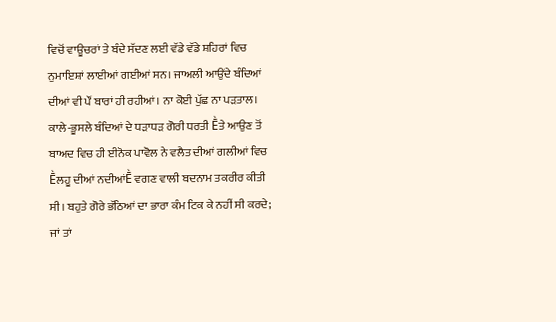ਵਿਚੋਂ ਵਾਊਚਰਾਂ ਤੇ ਬੰਦੇ ਸੱਦਣ ਲਈ ਵੱਡੇ ਵੱਡੇ ਸ਼ਹਿਰਾਂ ਵਿਚ ਨੁਮਾਇਸ਼ਾਂ ਲਾਈਆਂ ਗਈਆਂ ਸਨ। ਜਾਅਲੀ ਆਉਂਦੇ ਬੰਦਿਆਂ ਦੀਆਂ ਵੀ ਪੌਂ ਬਾਰਾਂ ਹੀ ਰਹੀਆਂ। ਨਾ ਕੋਈ ਪੁੱਛ ਨਾ ਪੜਤਾਲ। ਕਾਲੇ-ਭੂਸਲੇ ਬੰਦਿਆਂ ਦੇ ਧੜਾਧੜ ਗੋਰੀ ਧਰਤੀ Ḕਤੇ ਆਉਣ ਤੋਂ ਬਾਅਦ ਵਿਚ ਹੀ ਈਨੋਕ ਪਾਵੋਲ ਨੇ ਵਲੈਤ ਦੀਆਂ ਗਲੀਆਂ ਵਿਚ Ḕਲਹੂ ਦੀਆਂ ਨਦੀਆਂḔ ਵਗਣ ਵਾਲੀ ਬਦਨਾਮ ਤਕਰੀਰ ਕੀਤੀ ਸੀ। ਬਹੁਤੇ ਗੋਰੇ ਭੱਠਿਆਂ ਦਾ ਭਾਰਾ ਕੰਮ ਟਿਕ ਕੇ ਨਹੀਂ ਸੀ ਕਰਦੇ; ਜਾਂ ਤਾਂ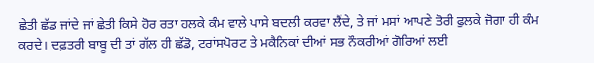ਛੇਤੀ ਛੱਡ ਜਾਂਦੇ ਜਾਂ ਛੇਤੀ ਕਿਸੇ ਹੋਰ ਰਤਾ ਹਲਕੇ ਕੰਮ ਵਾਲੇ ਪਾਸੇ ਬਦਲੀ ਕਰਵਾ ਲੈਂਦੇ, ਤੇ ਜਾਂ ਮਸਾਂ ਆਪਣੇ ਤੋਰੀ ਫੁਲਕੇ ਜੋਗਾ ਹੀ ਕੰਮ ਕਰਦੇ। ਦਫ਼ਤਰੀ ਬਾਬੂ ਦੀ ਤਾਂ ਗੱਲ ਹੀ ਛੱਡੋ, ਟਰਾਂਸਪੋਰਟ ਤੇ ਮਕੈਨਿਕਾਂ ਦੀਆਂ ਸਭ ਨੌਕਰੀਆਂ ਗੋਰਿਆਂ ਲਈ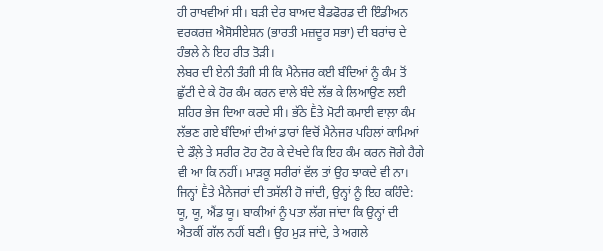ਹੀ ਰਾਖਵੀਆਂ ਸੀ। ਬੜੀ ਦੇਰ ਬਾਅਦ ਬੈਡਫੋਰਡ ਦੀ ਇੰਡੀਅਨ ਵਰਕਰਜ਼ ਐਸੋਸੀਏਸ਼ਨ (ਭਾਰਤੀ ਮਜ਼ਦੂਰ ਸਭਾ) ਦੀ ਬਰਾਂਚ ਦੇ ਹੰਭਲੇ ਨੇ ਇਹ ਰੀਤ ਤੋੜੀ।
ਲੇਬਰ ਦੀ ਏਨੀ ਤੰਗੀ ਸੀ ਕਿ ਮੈਨੇਜਰ ਕਈ ਬੰਦਿਆਂ ਨੂੰ ਕੰਮ ਤੋਂ ਛੁੱਟੀ ਦੇ ਕੇ ਹੋਰ ਕੰਮ ਕਰਨ ਵਾਲੇ ਬੰਦੇ ਲੱਭ ਕੇ ਲਿਆਉਣ ਲਈ ਸ਼ਹਿਰ ਭੇਜ ਦਿਆ ਕਰਦੇ ਸੀ। ਭੱਠੇ Ḕਤੇ ਮੋਟੀ ਕਮਾਈ ਵਾਲ਼ਾ ਕੰਮ ਲੱਭਣ ਗਏ ਬੰਦਿਆਂ ਦੀਆਂ ਡਾਰਾਂ ਵਿਚੋਂ ਮੈਨੇਜਰ ਪਹਿਲਾਂ ਕਾਮਿਆਂ ਦੇ ਡੌਲ਼ੇ ਤੇ ਸਰੀਰ ਟੋਹ ਟੋਹ ਕੇ ਦੇਖਦੇ ਕਿ ਇਹ ਕੰਮ ਕਰਨ ਜੋਗੇ ਹੈਗੇ ਵੀ ਆ ਕਿ ਨਹੀਂ। ਮਾੜਕੂ ਸਰੀਰਾਂ ਵੱਲ ਤਾਂ ਉਹ ਝਾਕਦੇ ਵੀ ਨਾ। ਜਿਨ੍ਹਾਂ Ḕਤੇ ਮੈਨੇਜਰਾਂ ਦੀ ਤਸੱਲੀ ਹੋ ਜਾਂਦੀ, ਉਨ੍ਹਾਂ ਨੂੰ ਇਹ ਕਹਿੰਦੇ: ਯੂ, ਯੂ, ਐਂਡ ਯੂ। ਬਾਕੀਆਂ ਨੂੰ ਪਤਾ ਲੱਗ ਜਾਂਦਾ ਕਿ ਉਨ੍ਹਾਂ ਦੀ ਐਤਕੀਂ ਗੱਲ ਨਹੀਂ ਬਣੀ। ਉਹ ਮੁੜ ਜਾਂਦੇ, ਤੇ ਅਗਲੇ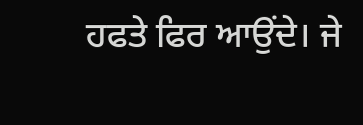ਹਫਤੇ ਫਿਰ ਆਉਂਦੇ। ਜੇ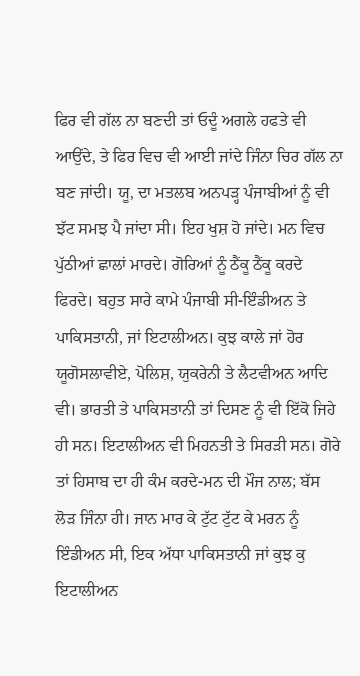ਫਿਰ ਵੀ ਗੱਲ ਨਾ ਬਣਦੀ ਤਾਂ ਓਦੂੰ ਅਗਲੇ ਹਫਤੇ ਵੀ ਆਉਂਦੇ, ਤੇ ਫਿਰ ਵਿਚ ਵੀ ਆਈ ਜਾਂਦੇ ਜਿੰਨਾ ਚਿਰ ਗੱਲ ਨਾ ਬਣ ਜਾਂਦੀ। ਯੂ, ਦਾ ਮਤਲਬ ਅਨਪੜ੍ਹ ਪੰਜਾਬੀਆਂ ਨੂੰ ਵੀ ਝੱਟ ਸਮਝ ਪੈ ਜਾਂਦਾ ਸੀ। ਇਹ ਖੁਸ਼ ਹੋ ਜਾਂਦੇ। ਮਨ ਵਿਚ ਪੁੱਠੀਆਂ ਛਾਲਾਂ ਮਾਰਦੇ। ਗੋਰਿਆਂ ਨੂੰ ਠੈਂਕੂ ਠੈਂਕੂ ਕਰਦੇ ਫਿਰਦੇ। ਬਹੁਤ ਸਾਰੇ ਕਾਮੇ ਪੰਜਾਬੀ ਸੀ-ਇੰਡੀਅਨ ਤੇ ਪਾਕਿਸਤਾਨੀ, ਜਾਂ ਇਟਾਲੀਅਨ। ਕੁਝ ਕਾਲੇ ਜਾਂ ਹੋਰ ਯੂਗੋਸਲਾਵੀਏ, ਪੋਲਿਸ਼, ਯੁਕਰੇਨੀ ਤੇ ਲੈਟਵੀਅਨ ਆਦਿ ਵੀ। ਭਾਰਤੀ ਤੇ ਪਾਕਿਸਤਾਨੀ ਤਾਂ ਦਿਸਣ ਨੂੰ ਵੀ ਇੱਕੋ ਜਿਹੇ ਹੀ ਸਨ। ਇਟਾਲੀਅਨ ਵੀ ਮਿਹਨਤੀ ਤੇ ਸਿਰੜੀ ਸਨ। ਗੋਰੇ ਤਾਂ ਹਿਸਾਬ ਦਾ ਹੀ ਕੰਮ ਕਰਦੇ-ਮਨ ਦੀ ਮੌਜ ਨਾਲ; ਬੱਸ ਲੋੜ ਜਿੰਨਾ ਹੀ। ਜਾਨ ਮਾਰ ਕੇ ਟੁੱਟ ਟੁੱਟ ਕੇ ਮਰਨ ਨੂੰ ਇੰਡੀਅਨ ਸੀ, ਇਕ ਅੱਧਾ ਪਾਕਿਸਤਾਨੀ ਜਾਂ ਕੁਝ ਕੁ ਇਟਾਲੀਅਨ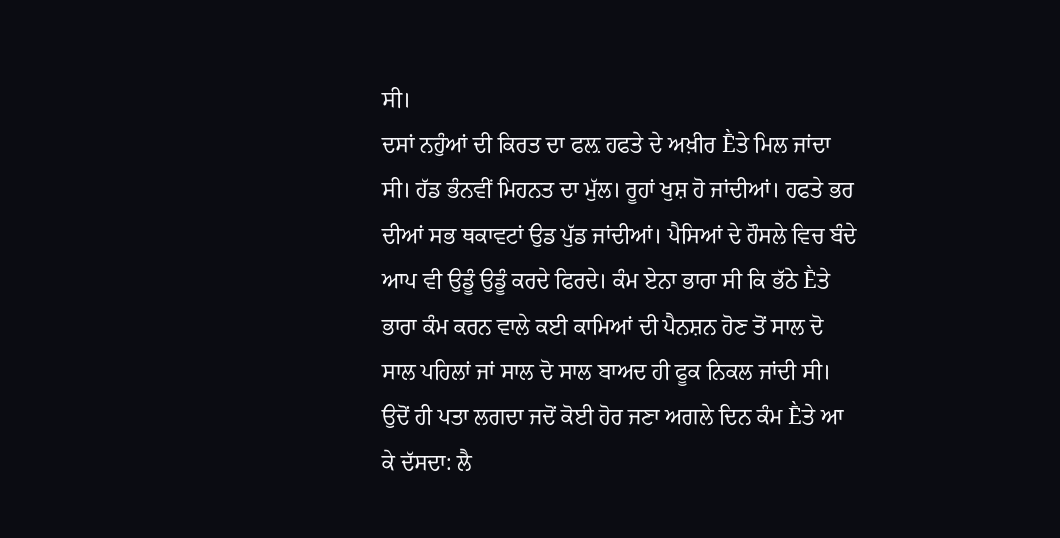ਸੀ।
ਦਸਾਂ ਨਹੁੰਆਂ ਦੀ ਕਿਰਤ ਦਾ ਫਲ਼ ਹਫਤੇ ਦੇ ਅਖ਼ੀਰ Ḕਤੇ ਮਿਲ ਜਾਂਦਾ ਸੀ। ਹੱਡ ਭੰਨਵੀਂ ਮਿਹਨਤ ਦਾ ਮੁੱਲ। ਰੂਹਾਂ ਖੁਸ਼ ਹੋ ਜਾਂਦੀਆਂ। ਹਫਤੇ ਭਰ ਦੀਆਂ ਸਭ ਥਕਾਵਟਾਂ ਉਡ ਪੁੱਡ ਜਾਂਦੀਆਂ। ਪੈਸਿਆਂ ਦੇ ਹੌਸਲੇ ਵਿਚ ਬੰਦੇ ਆਪ ਵੀ ਉਡੂੰ ਉਡੂੰ ਕਰਦੇ ਫਿਰਦੇ। ਕੰਮ ਏਨਾ ਭਾਰਾ ਸੀ ਕਿ ਭੱਠੇ Ḕਤੇ ਭਾਰਾ ਕੰਮ ਕਰਨ ਵਾਲੇ ਕਈ ਕਾਮਿਆਂ ਦੀ ਪੈਨਸ਼ਨ ਹੋਣ ਤੋਂ ਸਾਲ ਦੋ ਸਾਲ ਪਹਿਲਾਂ ਜਾਂ ਸਾਲ ਦੋ ਸਾਲ ਬਾਅਦ ਹੀ ਫੂਕ ਨਿਕਲ ਜਾਂਦੀ ਸੀ। ਉਦੋਂ ਹੀ ਪਤਾ ਲਗਦਾ ਜਦੋਂ ਕੋਈ ਹੋਰ ਜਣਾ ਅਗਲੇ ਦਿਨ ਕੰਮ Ḕਤੇ ਆ ਕੇ ਦੱਸਦਾ: ਲੈ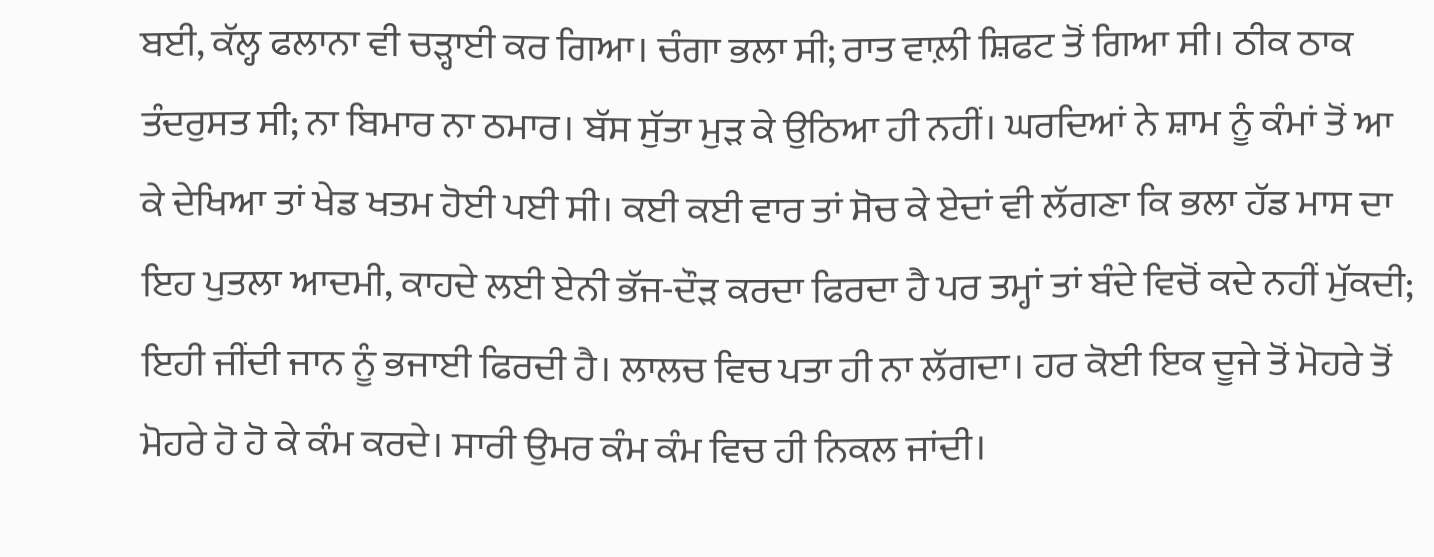ਬਈ, ਕੱਲ੍ਹ ਫਲਾਨਾ ਵੀ ਚੜ੍ਹਾਈ ਕਰ ਗਿਆ। ਚੰਗਾ ਭਲਾ ਸੀ; ਰਾਤ ਵਾਲ਼ੀ ਸ਼ਿਫਟ ਤੋਂ ਗਿਆ ਸੀ। ਠੀਕ ਠਾਕ ਤੰਦਰੁਸਤ ਸੀ; ਨਾ ਬਿਮਾਰ ਨਾ ਠਮਾਰ। ਬੱਸ ਸੁੱਤਾ ਮੁੜ ਕੇ ਉਠਿਆ ਹੀ ਨਹੀਂ। ਘਰਦਿਆਂ ਨੇ ਸ਼ਾਮ ਨੂੰ ਕੰਮਾਂ ਤੋਂ ਆ ਕੇ ਦੇਖਿਆ ਤਾਂ ਖੇਡ ਖਤਮ ਹੋਈ ਪਈ ਸੀ। ਕਈ ਕਈ ਵਾਰ ਤਾਂ ਸੋਚ ਕੇ ਏਦਾਂ ਵੀ ਲੱਗਣਾ ਕਿ ਭਲਾ ਹੱਡ ਮਾਸ ਦਾ ਇਹ ਪੁਤਲਾ ਆਦਮੀ, ਕਾਹਦੇ ਲਈ ਏਨੀ ਭੱਜ-ਦੌੜ ਕਰਦਾ ਫਿਰਦਾ ਹੈ ਪਰ ਤਮ੍ਹਾਂ ਤਾਂ ਬੰਦੇ ਵਿਚੋਂ ਕਦੇ ਨਹੀਂ ਮੁੱਕਦੀ; ਇਹੀ ਜੀਂਦੀ ਜਾਨ ਨੂੰ ਭਜਾਈ ਫਿਰਦੀ ਹੈ। ਲਾਲਚ ਵਿਚ ਪਤਾ ਹੀ ਨਾ ਲੱਗਦਾ। ਹਰ ਕੋਈ ਇਕ ਦੂਜੇ ਤੋਂ ਮੋਹਰੇ ਤੋਂ ਮੋਹਰੇ ਹੋ ਹੋ ਕੇ ਕੰਮ ਕਰਦੇ। ਸਾਰੀ ਉਮਰ ਕੰਮ ਕੰਮ ਵਿਚ ਹੀ ਨਿਕਲ ਜਾਂਦੀ।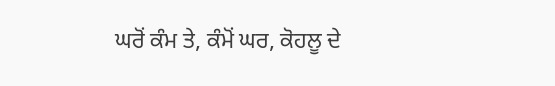ਘਰੋਂ ਕੰਮ ਤੇ, ਕੰਮੋਂ ਘਰ, ਕੋਹਲੂ ਦੇ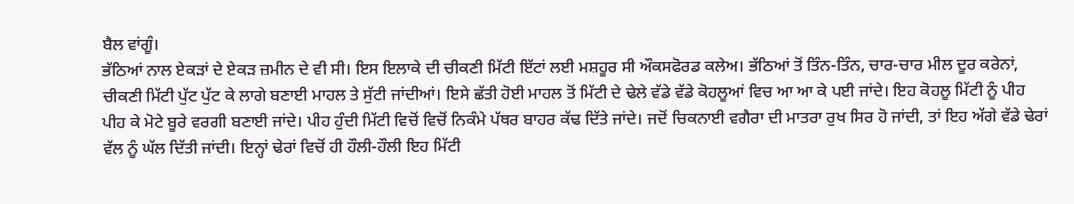ਬੈਲ ਵਾਂਗੂੰ।
ਭੱਠਿਆਂ ਨਾਲ ਏਕੜਾਂ ਦੇ ਏਕੜ ਜ਼ਮੀਨ ਦੇ ਵੀ ਸੀ। ਇਸ ਇਲਾਕੇ ਦੀ ਚੀਕਣੀ ਮਿੱਟੀ ਇੱਟਾਂ ਲਈ ਮਸ਼ਹੂਰ ਸੀ ਔਕਸਫੋਰਡ ਕਲੇਅ। ਭੱਠਿਆਂ ਤੋਂ ਤਿੰਨ-ਤਿੰਨ, ਚਾਰ-ਚਾਰ ਮੀਲ ਦੂਰ ਕਰੇਨਾਂ, ਚੀਕਣੀ ਮਿੱਟੀ ਪੁੱਟ ਪੁੱਟ ਕੇ ਲਾਗੇ ਬਣਾਈ ਮਾਹਲ ਤੇ ਸੁੱਟੀ ਜਾਂਦੀਆਂ। ਇਸੇ ਛੱਤੀ ਹੋਈ ਮਾਹਲ ਤੋਂ ਮਿੱਟੀ ਦੇ ਢੇਲੇ ਵੱਡੇ ਵੱਡੇ ਕੋਹਲੂਆਂ ਵਿਚ ਆ ਆ ਕੇ ਪਈ ਜਾਂਦੇ। ਇਹ ਕੋਹਲੂ ਮਿੱਟੀ ਨੂੰ ਪੀਹ ਪੀਹ ਕੇ ਮੋਟੇ ਬੂਰੇ ਵਰਗੀ ਬਣਾਈ ਜਾਂਦੇ। ਪੀਹ ਹੁੰਦੀ ਮਿੱਟੀ ਵਿਚੋਂ ਵਿਚੋਂ ਨਿਕੰਮੇ ਪੱਥਰ ਬਾਹਰ ਕੱਢ ਦਿੱਤੇ ਜਾਂਦੇ। ਜਦੋਂ ਚਿਕਨਾਈ ਵਗੈਰਾ ਦੀ ਮਾਤਰਾ ਰੁਖ ਸਿਰ ਹੋ ਜਾਂਦੀ, ਤਾਂ ਇਹ ਅੱਗੇ ਵੱਡੇ ਢੇਰਾਂ ਵੱਲ ਨੂੰ ਘੱਲ ਦਿੱਤੀ ਜਾਂਦੀ। ਇਨ੍ਹਾਂ ਢੇਰਾਂ ਵਿਚੋਂ ਹੀ ਹੌਲੀ-ਹੌਲੀ ਇਹ ਮਿੱਟੀ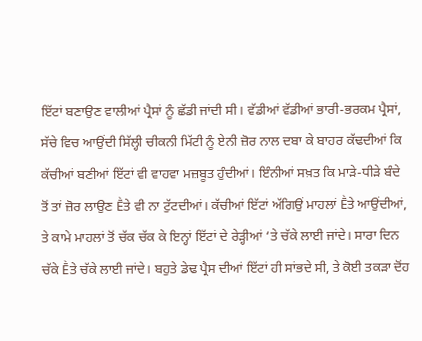ਇੱਟਾਂ ਬਣਾਉਣ ਵਾਲੀਆਂ ਪ੍ਰੈਸਾਂ ਨੂੰ ਛੱਡੀ ਜਾਂਦੀ ਸੀ। ਵੱਡੀਆਂ ਵੱਡੀਆਂ ਭਾਰੀ-ਭਰਕਮ ਪ੍ਰੈਸਾਂ, ਸੱਚੇ ਵਿਚ ਆਉਂਦੀ ਸਿੱਲ੍ਹੀ ਚੀਕਨੀ ਮਿੱਟੀ ਨੂੰ ਏਨੀ ਜ਼ੋਰ ਨਾਲ ਦਬਾ ਕੇ ਬਾਹਰ ਕੱਢਦੀਆਂ ਕਿ ਕੱਚੀਆਂ ਬਣੀਆਂ ਇੱਟਾਂ ਵੀ ਵਾਹਵਾ ਮਜ਼ਬੂਤ ਹੁੰਦੀਆਂ। ਇੰਨੀਆਂ ਸਖ਼ਤ ਕਿ ਮਾੜੇ-ਧੀੜੇ ਬੰਦੇ ਤੋਂ ਤਾਂ ਜ਼ੋਰ ਲਾਉਣ Ḕਤੇ ਵੀ ਨਾ ਟੁੱਟਦੀਆਂ। ਕੱਚੀਆਂ ਇੱਟਾਂ ਅੱਗਿਉਂ ਮਾਹਲਾਂ Ḕਤੇ ਆਉਂਦੀਆਂ, ਤੇ ਕਾਮੇ ਮਾਹਲਾਂ ਤੋਂ ਚੱਕ ਚੱਕ ਕੇ ਇਨ੍ਹਾਂ ਇੱਟਾਂ ਦੇ ਰੇੜ੍ਹੀਆਂ ‘ਤੇ ਚੱਕੇ ਲਾਈ ਜਾਂਦੇ। ਸਾਰਾ ਦਿਨ ਚੱਕੇ Ḕਤੇ ਚੱਕੇ ਲਾਈ ਜਾਂਦੇ। ਬਹੁਤੇ ਡੇਢ ਪ੍ਰੈਸ ਦੀਆਂ ਇੱਟਾਂ ਹੀ ਸਾਂਭਦੇ ਸੀ, ਤੇ ਕੋਈ ਤਕੜਾ ਦੋਂਹ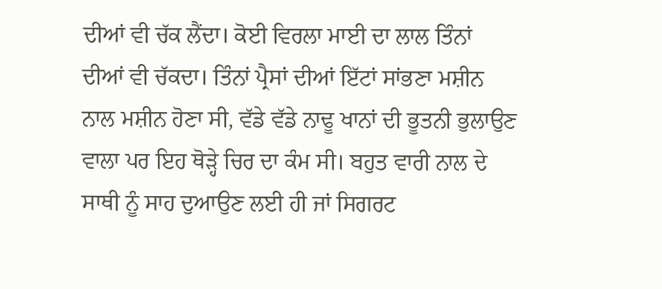ਦੀਆਂ ਵੀ ਚੱਕ ਲੈਂਦਾ। ਕੋਈ ਵਿਰਲਾ ਮਾਈ ਦਾ ਲਾਲ ਤਿੰਨਾਂ ਦੀਆਂ ਵੀ ਚੱਕਦਾ। ਤਿੰਨਾਂ ਪ੍ਰੈਸਾਂ ਦੀਆਂ ਇੱਟਾਂ ਸਾਂਭਣਾ ਮਸ਼ੀਨ ਨਾਲ ਮਸ਼ੀਨ ਹੋਣਾ ਸੀ, ਵੱਡੇ ਵੱਡੇ ਨਾਢੂ ਖਾਨਾਂ ਦੀ ਭੂਤਨੀ ਭੁਲਾਉਣ ਵਾਲਾ ਪਰ ਇਹ ਥੋੜ੍ਹੇ ਚਿਰ ਦਾ ਕੰਮ ਸੀ। ਬਹੁਤ ਵਾਰੀ ਨਾਲ ਦੇ ਸਾਥੀ ਨੂੰ ਸਾਹ ਦੁਆਉਣ ਲਈ ਹੀ ਜਾਂ ਸਿਗਰਟ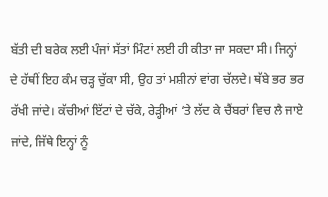ਬੱਤੀ ਦੀ ਬਰੇਕ ਲਈ ਪੰਜਾਂ ਸੱਤਾਂ ਮਿੰਟਾਂ ਲਈ ਹੀ ਕੀਤਾ ਜਾ ਸਕਦਾ ਸੀ। ਜਿਨ੍ਹਾਂ ਦੇ ਹੱਥੀਂ ਇਹ ਕੰਮ ਚੜ੍ਹ ਚੁੱਕਾ ਸੀ, ਉਹ ਤਾਂ ਮਸ਼ੀਨਾਂ ਵਾਂਗ ਚੱਲਦੇ। ਥੱਬੇ ਭਰ ਭਰ ਰੱਖੀ ਜਾਂਦੇ। ਕੱਚੀਆਂ ਇੱਟਾਂ ਦੇ ਚੱਕੇ, ਰੇੜ੍ਹੀਆਂ ‘ਤੇ ਲੱਦ ਕੇ ਚੈਂਬਰਾਂ ਵਿਚ ਲੈ ਜਾਏ ਜਾਂਦੇ, ਜਿੱਥੇ ਇਨ੍ਹਾਂ ਨੂੰ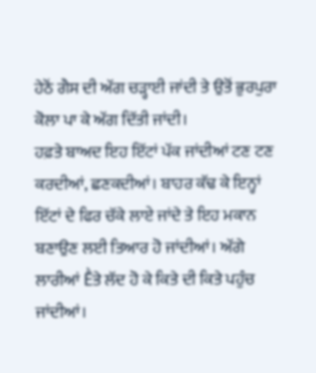ਹੇਠੋਂ ਗੈਸ ਦੀ ਅੱਗ ਚੜ੍ਹਾਈ ਜਾਂਦੀ ਤੇ ਉਤੋਂ ਭੁਰਪੁਰਾ ਕੋਲਾ ਪਾ ਕੇ ਅੱਗ ਦਿੱਤੀ ਜਾਂਦੀ।
ਹਫ਼ਤੇ ਬਾਅਦ ਇਹ ਇੱਟਾਂ ਪੱਕ ਜਾਂਦੀਆਂ ਟਣ ਟਣ ਕਰਦੀਆਂ, ਛਣਕਦੀਆਂ। ਬਾਹਰ ਕੱਢ ਕੇ ਇਨ੍ਹਾਂ ਇੱਟਾਂ ਦੇ ਫਿਰ ਚੱਕੇ ਲਾਏ ਜਾਂਦੇ ਤੇ ਇਹ ਮਕਾਨ ਬਣਾਉਣ ਲਈ ਤਿਆਰ ਹੋ ਜਾਂਦੀਆਂ। ਅੱਗੇ ਲਾਰੀਆਂ Ḕਤੇ ਲੱਦ ਹੋ ਕੇ ਕਿਤੇ ਦੀ ਕਿਤੇ ਪਹੁੰਚ ਜਾਂਦੀਆਂ।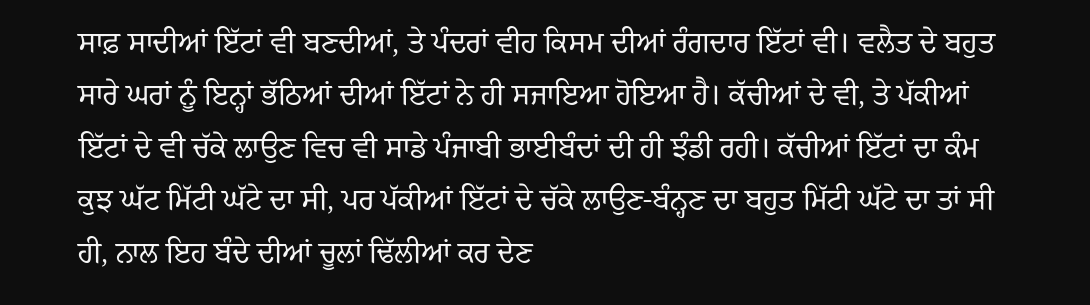ਸਾਫ਼ ਸਾਦੀਆਂ ਇੱਟਾਂ ਵੀ ਬਣਦੀਆਂ, ਤੇ ਪੰਦਰਾਂ ਵੀਹ ਕਿਸਮ ਦੀਆਂ ਰੰਗਦਾਰ ਇੱਟਾਂ ਵੀ। ਵਲੈਤ ਦੇ ਬਹੁਤ ਸਾਰੇ ਘਰਾਂ ਨੂੰ ਇਨ੍ਹਾਂ ਭੱਠਿਆਂ ਦੀਆਂ ਇੱਟਾਂ ਨੇ ਹੀ ਸਜਾਇਆ ਹੋਇਆ ਹੈ। ਕੱਚੀਆਂ ਦੇ ਵੀ, ਤੇ ਪੱਕੀਆਂ ਇੱਟਾਂ ਦੇ ਵੀ ਚੱਕੇ ਲਾਉਣ ਵਿਚ ਵੀ ਸਾਡੇ ਪੰਜਾਬੀ ਭਾਈਬੰਦਾਂ ਦੀ ਹੀ ਝੰਡੀ ਰਹੀ। ਕੱਚੀਆਂ ਇੱਟਾਂ ਦਾ ਕੰਮ ਕੁਝ ਘੱਟ ਮਿੱਟੀ ਘੱਟੇ ਦਾ ਸੀ, ਪਰ ਪੱਕੀਆਂ ਇੱਟਾਂ ਦੇ ਚੱਕੇ ਲਾਉਣ-ਬੰਨ੍ਹਣ ਦਾ ਬਹੁਤ ਮਿੱਟੀ ਘੱਟੇ ਦਾ ਤਾਂ ਸੀ ਹੀ, ਨਾਲ ਇਹ ਬੰਦੇ ਦੀਆਂ ਚੂਲਾਂ ਢਿੱਲੀਆਂ ਕਰ ਦੇਣ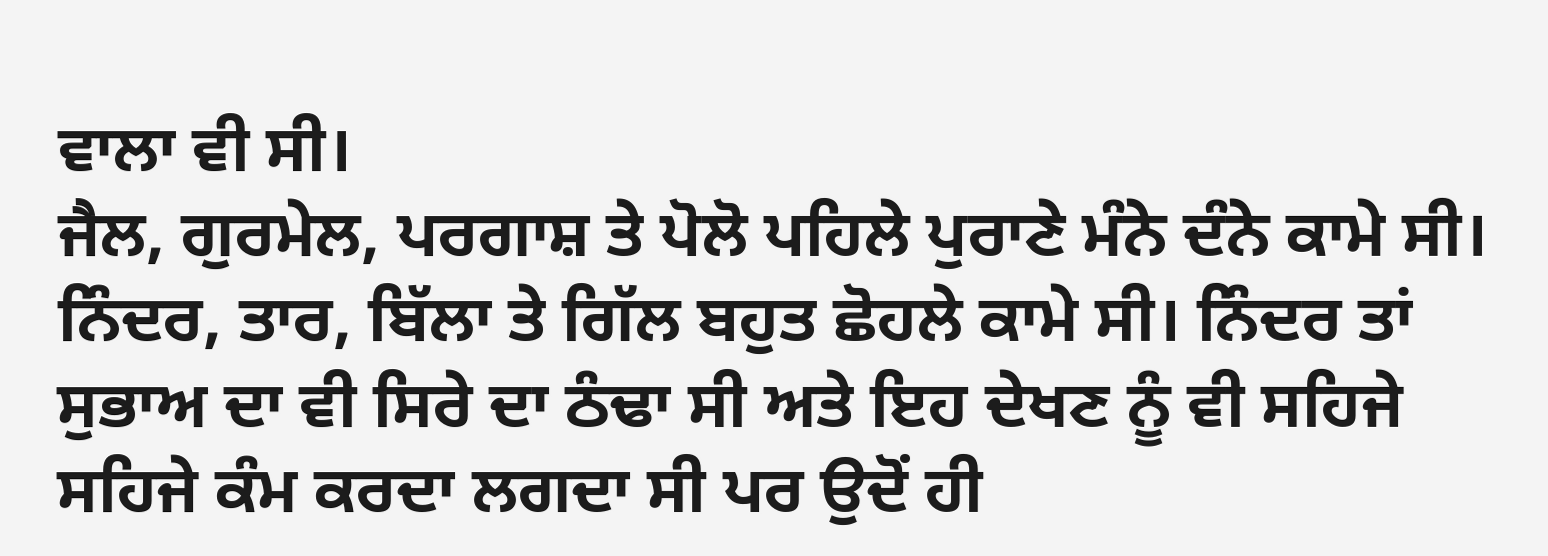ਵਾਲਾ ਵੀ ਸੀ।
ਜੈਲ, ਗੁਰਮੇਲ, ਪਰਗਾਸ਼ ਤੇ ਪੋਲੋ ਪਹਿਲੇ ਪੁਰਾਣੇ ਮੰਨੇ ਦੰਨੇ ਕਾਮੇ ਸੀ। ਨਿੰਦਰ, ਤਾਰ, ਬਿੱਲਾ ਤੇ ਗਿੱਲ ਬਹੁਤ ਛੋਹਲੇ ਕਾਮੇ ਸੀ। ਨਿੰਦਰ ਤਾਂ ਸੁਭਾਅ ਦਾ ਵੀ ਸਿਰੇ ਦਾ ਠੰਢਾ ਸੀ ਅਤੇ ਇਹ ਦੇਖਣ ਨੂੰ ਵੀ ਸਹਿਜੇ ਸਹਿਜੇ ਕੰਮ ਕਰਦਾ ਲਗਦਾ ਸੀ ਪਰ ਉਦੋਂ ਹੀ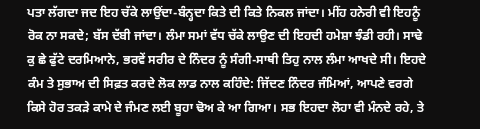ਪਤਾ ਲੱਗਦਾ ਜਦ ਇਹ ਚੱਕੇ ਲਾਉਂਦਾ-ਬੰਨ੍ਹਦਾ ਕਿਤੇ ਦੀ ਕਿਤੇ ਨਿਕਲ ਜਾਂਦਾ। ਮੀਂਹ ਹਨੇਰੀ ਵੀ ਇਹਨੂੰ ਰੋਕ ਨਾ ਸਕਦੇ; ਬੱਸ ਦੱਬੀ ਜਾਂਦਾ। ਲੰਮਾ ਸਮਾਂ ਵੱਧ ਚੱਕੇ ਲਾਉਣ ਦੀ ਇਹਦੀ ਹਮੇਸ਼ਾ ਝੰਡੀ ਰਹੀ। ਸਾਢੇ ਕੁ ਛੇ ਫੁੱਟੇ ਦਰਮਿਆਨੇ, ਭਰਵੇਂ ਸਰੀਰ ਦੇ ਨਿੰਦਰ ਨੂੰ ਸੰਗੀ-ਸਾਥੀ ਤਿਹੁ ਨਾਲ ਲੰਮਾ ਆਖਦੇ ਸੀ। ਇਹਦੇ ਕੰਮ ਤੇ ਸੁਭਾਅ ਦੀ ਸਿਫ਼ਤ ਕਰਦੇ ਲੋਕ ਲਾਡ ਨਾਲ ਕਹਿੰਦੇ: ਜਿੱਦਣ ਨਿੰਦਰ ਜੰਮਿਆਂ, ਆਪਣੇ ਵਰਗੇ ਕਿਸੇ ਹੋਰ ਤਕੜੇ ਕਾਮੇ ਦੇ ਜੰਮਣ ਲਈ ਬੂਹਾ ਢੋਅ ਕੇ ਆ ਗਿਆ। ਸਭ ਇਹਦਾ ਲੋਹਾ ਵੀ ਮੰਨਦੇ ਰਹੇ, ਤੇ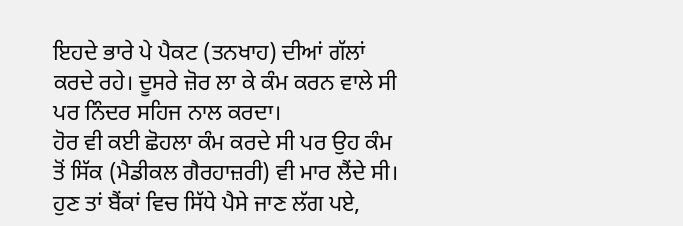ਇਹਦੇ ਭਾਰੇ ਪੇ ਪੈਕਟ (ਤਨਖਾਹ) ਦੀਆਂ ਗੱਲਾਂ ਕਰਦੇ ਰਹੇ। ਦੂਸਰੇ ਜ਼ੋਰ ਲਾ ਕੇ ਕੰਮ ਕਰਨ ਵਾਲੇ ਸੀ ਪਰ ਨਿੰਦਰ ਸਹਿਜ ਨਾਲ ਕਰਦਾ।
ਹੋਰ ਵੀ ਕਈ ਛੋਹਲਾ ਕੰਮ ਕਰਦੇ ਸੀ ਪਰ ਉਹ ਕੰਮ ਤੋਂ ਸਿੱਕ (ਮੈਡੀਕਲ ਗੈਰਹਾਜ਼ਰੀ) ਵੀ ਮਾਰ ਲੈਂਦੇ ਸੀ। ਹੁਣ ਤਾਂ ਬੈਂਕਾਂ ਵਿਚ ਸਿੱਧੇ ਪੈਸੇ ਜਾਣ ਲੱਗ ਪਏ,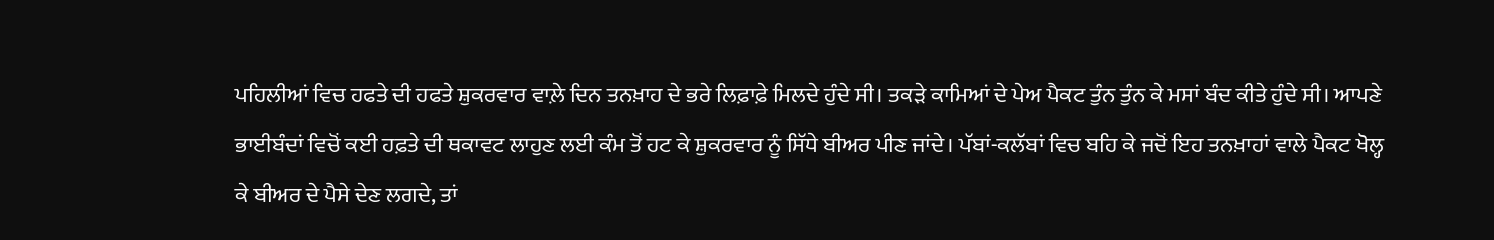ਪਹਿਲੀਆਂ ਵਿਚ ਹਫਤੇ ਦੀ ਹਫਤੇ ਸ਼ੁਕਰਵਾਰ ਵਾਲ਼ੇ ਦਿਨ ਤਨਖ਼ਾਹ ਦੇ ਭਰੇ ਲਿਫ਼ਾਫ਼ੇ ਮਿਲਦੇ ਹੁੰਦੇ ਸੀ। ਤਕੜੇ ਕਾਮਿਆਂ ਦੇ ਪੇਅ ਪੈਕਟ ਤੁੰਨ ਤੁੰਨ ਕੇ ਮਸਾਂ ਬੰਦ ਕੀਤੇ ਹੁੰਦੇ ਸੀ। ਆਪਣੇ ਭਾਈਬੰਦਾਂ ਵਿਚੋਂ ਕਈ ਹਫ਼ਤੇ ਦੀ ਥਕਾਵਟ ਲਾਹੁਣ ਲਈ ਕੰਮ ਤੋਂ ਹਟ ਕੇ ਸ਼ੁਕਰਵਾਰ ਨੂੰ ਸਿੱਧੇ ਬੀਅਰ ਪੀਣ ਜਾਂਦੇ। ਪੱਬਾਂ-ਕਲੱਬਾਂ ਵਿਚ ਬਹਿ ਕੇ ਜਦੋਂ ਇਹ ਤਨਖ਼ਾਹਾਂ ਵਾਲੇ ਪੈਕਟ ਖੋਲ੍ਹ ਕੇ ਬੀਅਰ ਦੇ ਪੈਸੇ ਦੇਣ ਲਗਦੇ, ਤਾਂ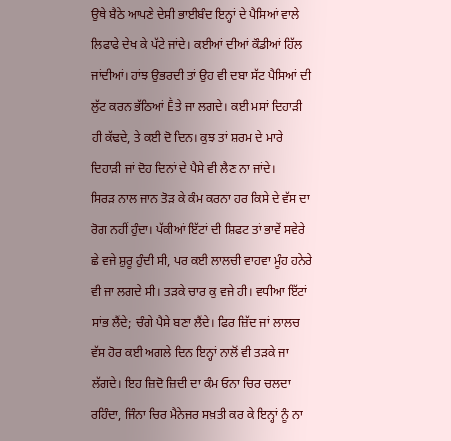ਉਥੇ ਬੈਠੇ ਆਪਣੇ ਦੇਸੀ ਭਾਈਬੰਦ ਇਨ੍ਹਾਂ ਦੇ ਪੈਸਿਆਂ ਵਾਲੇ ਲਿਫਾਫੇ ਦੇਖ ਕੇ ਪੱਟੇ ਜਾਂਦੇ। ਕਈਆਂ ਦੀਆਂ ਕੌਡੀਆਂ ਹਿੱਲ ਜਾਂਦੀਆਂ। ਹਾਂਝ ਉਭਰਦੀ ਤਾਂ ਉਹ ਵੀ ਦਬਾ ਸੱਟ ਪੈਸਿਆਂ ਦੀ ਲੁੱਟ ਕਰਨ ਭੱਠਿਆਂ Ḕਤੇ ਜਾ ਲਗਦੇ। ਕਈ ਮਸਾਂ ਦਿਹਾੜੀ ਹੀ ਕੱਢਦੇ, ਤੇ ਕਈ ਦੋ ਦਿਨ। ਕੁਝ ਤਾਂ ਸ਼ਰਮ ਦੇ ਮਾਰੇ ਦਿਹਾੜੀ ਜਾਂ ਦੋਹ ਦਿਨਾਂ ਦੇ ਪੈਸੇ ਵੀ ਲੈਣ ਨਾ ਜਾਂਦੇ।
ਸਿਰੜ ਨਾਲ ਜਾਨ ਤੋੜ ਕੇ ਕੰਮ ਕਰਨਾ ਹਰ ਕਿਸੇ ਦੇ ਵੱਸ ਦਾ ਰੋਗ ਨਹੀਂ ਹੁੰਦਾ। ਪੱਕੀਆਂ ਇੱਟਾਂ ਦੀ ਸ਼ਿਫਟ ਤਾਂ ਭਾਵੇਂ ਸਵੇਰੇ ਛੇ ਵਜੇ ਸ਼ੁਰੂ ਹੁੰਦੀ ਸੀ, ਪਰ ਕਈ ਲਾਲਚੀ ਵਾਹਵਾ ਮੂੰਹ ਹਨੇਰੇ ਵੀ ਜਾ ਲਗਦੇ ਸੀ। ਤੜਕੇ ਚਾਰ ਕੁ ਵਜੇ ਹੀ। ਵਧੀਆ ਇੱਟਾਂ ਸਾਂਭ ਲੈਂਦੇ; ਚੰਗੇ ਪੈਸੇ ਬਣਾ ਲੈਂਦੇ। ਫਿਰ ਜ਼ਿੱਦ ਜਾਂ ਲਾਲਚ ਵੱਸ ਹੋਰ ਕਈ ਅਗਲੇ ਦਿਨ ਇਨ੍ਹਾਂ ਨਾਲੋਂ ਵੀ ਤੜਕੇ ਜਾ ਲੱਗਦੇ। ਇਹ ਜ਼ਿਦੋ ਜ਼ਿਦੀ ਦਾ ਕੰਮ ਓਨਾ ਚਿਰ ਚਲਦਾ ਰਹਿੰਦਾ, ਜਿੰਨਾ ਚਿਰ ਮੈਨੇਜਰ ਸਖ਼ਤੀ ਕਰ ਕੇ ਇਨ੍ਹਾਂ ਨੂੰ ਨਾ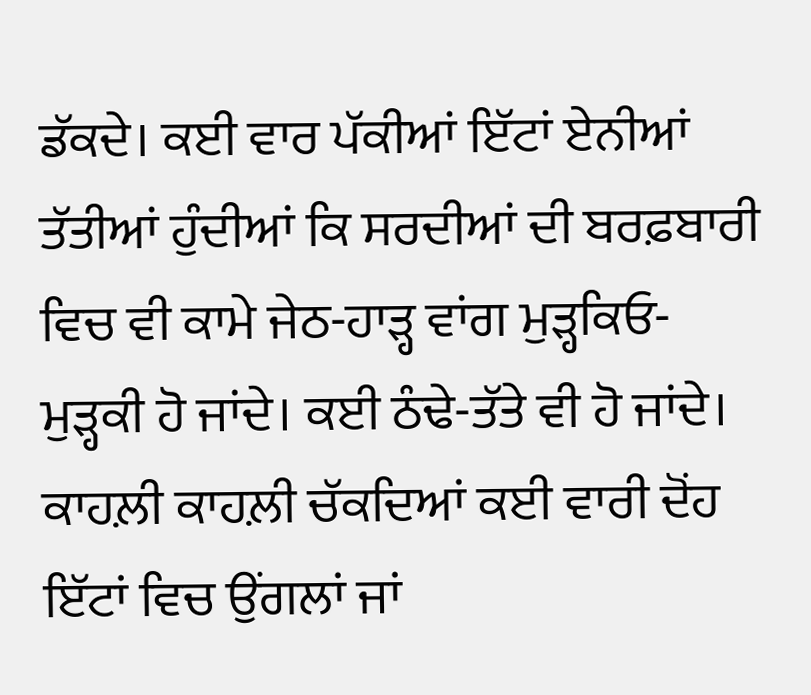ਡੱਕਦੇ। ਕਈ ਵਾਰ ਪੱਕੀਆਂ ਇੱਟਾਂ ਏਨੀਆਂ ਤੱਤੀਆਂ ਹੁੰਦੀਆਂ ਕਿ ਸਰਦੀਆਂ ਦੀ ਬਰਫ਼ਬਾਰੀ ਵਿਚ ਵੀ ਕਾਮੇ ਜੇਠ-ਹਾੜ੍ਹ ਵਾਂਗ ਮੁੜ੍ਹਕਿਓ-ਮੁੜ੍ਹਕੀ ਹੋ ਜਾਂਦੇ। ਕਈ ਠੰਢੇ-ਤੱਤੇ ਵੀ ਹੋ ਜਾਂਦੇ। ਕਾਹਲ਼ੀ ਕਾਹਲ਼ੀ ਚੱਕਦਿਆਂ ਕਈ ਵਾਰੀ ਦੋਂਹ ਇੱਟਾਂ ਵਿਚ ਉਂਗਲਾਂ ਜਾਂ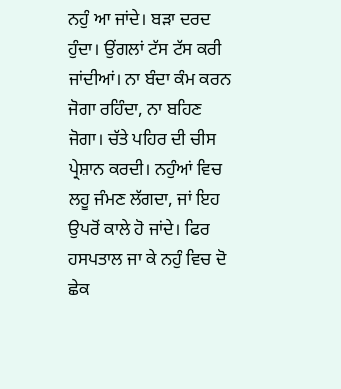ਨਹੁੰ ਆ ਜਾਂਦੇ। ਬੜਾ ਦਰਦ ਹੁੰਦਾ। ਉਂਗਲਾਂ ਟੱਸ ਟੱਸ ਕਰੀ ਜਾਂਦੀਆਂ। ਨਾ ਬੰਦਾ ਕੰਮ ਕਰਨ ਜੋਗਾ ਰਹਿੰਦਾ, ਨਾ ਬਹਿਣ ਜੋਗਾ। ਚੱਤੇ ਪਹਿਰ ਦੀ ਚੀਸ ਪ੍ਰੇਸ਼ਾਨ ਕਰਦੀ। ਨਹੁੰਆਂ ਵਿਚ ਲਹੂ ਜੰਮਣ ਲੱਗਦਾ, ਜਾਂ ਇਹ ਉਪਰੋਂ ਕਾਲੇ ਹੋ ਜਾਂਦੇ। ਫਿਰ ਹਸਪਤਾਲ ਜਾ ਕੇ ਨਹੁੰ ਵਿਚ ਦੋ ਛੇਕ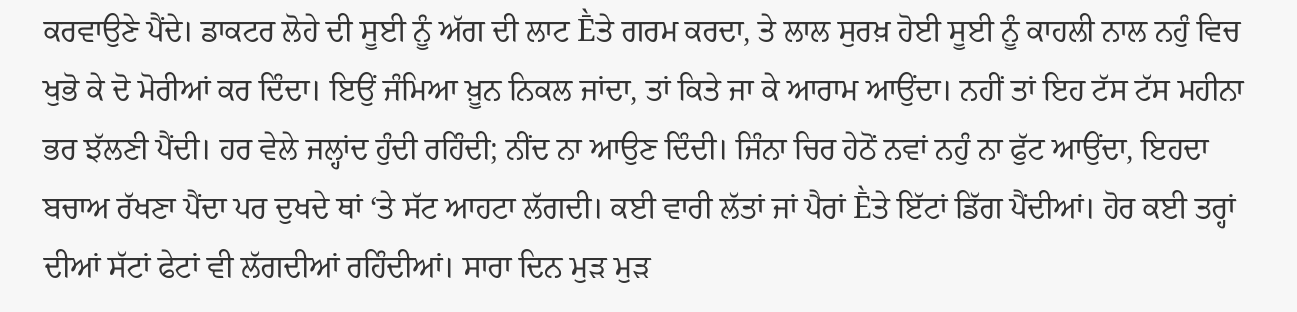ਕਰਵਾਉਣੇ ਪੈਂਦੇ। ਡਾਕਟਰ ਲੋਹੇ ਦੀ ਸੂਈ ਨੂੰ ਅੱਗ ਦੀ ਲਾਟ Ḕਤੇ ਗਰਮ ਕਰਦਾ, ਤੇ ਲਾਲ ਸੁਰਖ਼ ਹੋਈ ਸੂਈ ਨੂੰ ਕਾਹਲੀ ਨਾਲ ਨਹੁੰ ਵਿਚ ਖੁਭੋ ਕੇ ਦੋ ਮੋਰੀਆਂ ਕਰ ਦਿੰਦਾ। ਇਉਂ ਜੰਮਿਆ ਖ਼ੂਨ ਨਿਕਲ ਜਾਂਦਾ, ਤਾਂ ਕਿਤੇ ਜਾ ਕੇ ਆਰਾਮ ਆਉਂਦਾ। ਨਹੀਂ ਤਾਂ ਇਹ ਟੱਸ ਟੱਸ ਮਹੀਨਾ ਭਰ ਝੱਲਣੀ ਪੈਂਦੀ। ਹਰ ਵੇਲੇ ਜਲ੍ਹਾਂਦ ਹੁੰਦੀ ਰਹਿੰਦੀ; ਨੀਂਦ ਨਾ ਆਉਣ ਦਿੰਦੀ। ਜਿੰਨਾ ਚਿਰ ਹੇਠੋਂ ਨਵਾਂ ਨਹੁੰ ਨਾ ਫੁੱਟ ਆਉਂਦਾ, ਇਹਦਾ ਬਚਾਅ ਰੱਖਣਾ ਪੈਂਦਾ ਪਰ ਦੁਖਦੇ ਥਾਂ ‘ਤੇ ਸੱਟ ਆਹਟਾ ਲੱਗਦੀ। ਕਈ ਵਾਰੀ ਲੱਤਾਂ ਜਾਂ ਪੈਰਾਂ Ḕਤੇ ਇੱਟਾਂ ਡਿੱਗ ਪੈਂਦੀਆਂ। ਹੋਰ ਕਈ ਤਰ੍ਹਾਂ ਦੀਆਂ ਸੱਟਾਂ ਫੇਟਾਂ ਵੀ ਲੱਗਦੀਆਂ ਰਹਿੰਦੀਆਂ। ਸਾਰਾ ਦਿਨ ਮੁੜ ਮੁੜ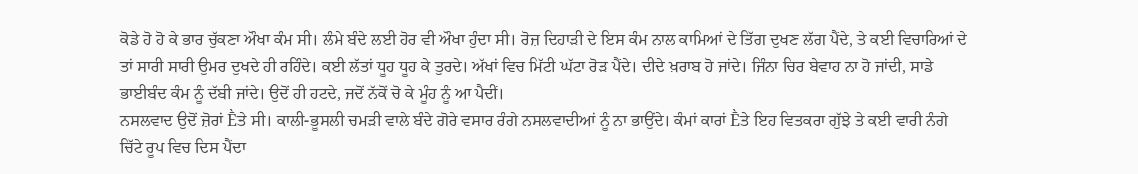ਕੋਡੇ ਹੋ ਹੋ ਕੇ ਭਾਰ ਚੁੱਕਣਾ ਔਖਾ ਕੰਮ ਸੀ। ਲੰਮੇ ਬੰਦੇ ਲਈ ਹੋਰ ਵੀ ਔਖਾ ਹੁੰਦਾ ਸੀ। ਰੋਜ਼ ਦਿਹਾੜੀ ਦੇ ਇਸ ਕੰਮ ਨਾਲ ਕਾਮਿਆਂ ਦੇ ਤਿੱਗ ਦੁਖਣ ਲੱਗ ਪੈਂਦੇ, ਤੇ ਕਈ ਵਿਚਾਰਿਆਂ ਦੇ ਤਾਂ ਸਾਰੀ ਸਾਰੀ ਉਮਰ ਦੁਖਦੇ ਹੀ ਰਹਿੰਦੇ। ਕਈ ਲੱਤਾਂ ਧੂਹ ਧੂਹ ਕੇ ਤੁਰਦੇ। ਅੱਖਾਂ ਵਿਚ ਮਿੱਟੀ ਘੱਟਾ ਰੋੜ ਪੈਂਦੇ। ਦੀਦੇ ਖ਼ਰਾਬ ਹੋ ਜਾਂਦੇ। ਜਿੰਨਾ ਚਿਰ ਬੇਵਾਹ ਨਾ ਹੋ ਜਾਂਦੀ, ਸਾਡੇ ਭਾਈਬੰਦ ਕੰਮ ਨੂੰ ਦੱਬੀ ਜਾਂਦੇ। ਉਦੋਂ ਹੀ ਹਟਦੇ, ਜਦੋਂ ਨੱਕੋਂ ਚੋ ਕੇ ਮੂੰਹ ਨੂੰ ਆ ਪੈਦੀਂ।
ਨਸਲਵਾਦ ਉਦੋਂ ਜ਼ੋਰਾਂ Ḕਤੇ ਸੀ। ਕਾਲੀ-ਭੂਸਲੀ ਚਮੜੀ ਵਾਲੇ ਬੰਦੇ ਗੋਰੇ ਵਸਾਰ ਰੰਗੇ ਨਸਲਵਾਦੀਆਂ ਨੂੰ ਨਾ ਭਾਉਂਦੇ। ਕੰਮਾਂ ਕਾਰਾਂ Ḕਤੇ ਇਹ ਵਿਤਕਰਾ ਗੁੱਝੇ ਤੇ ਕਈ ਵਾਰੀ ਨੰਗੇ ਚਿੱਟੇ ਰੂਪ ਵਿਚ ਦਿਸ ਪੈਂਦਾ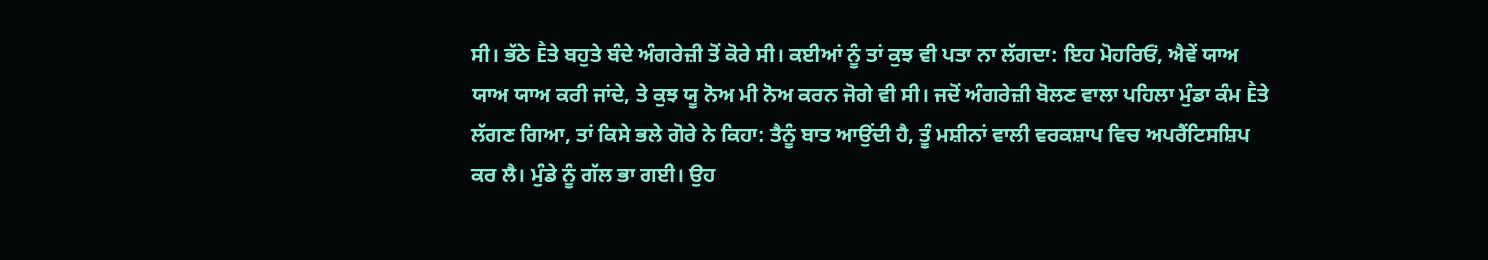ਸੀ। ਭੱਠੇ Ḕਤੇ ਬਹੁਤੇ ਬੰਦੇ ਅੰਗਰੇਜ਼ੀ ਤੋਂ ਕੋਰੇ ਸੀ। ਕਈਆਂ ਨੂੰ ਤਾਂ ਕੁਝ ਵੀ ਪਤਾ ਨਾ ਲੱਗਦਾ: ਇਹ ਮੋਹਰਿਓਂ, ਐਵੇਂ ਯਾਅ ਯਾਅ ਯਾਅ ਕਰੀ ਜਾਂਦੇ, ਤੇ ਕੁਝ ਯੂ ਨੋਅ ਮੀ ਨੋਅ ਕਰਨ ਜੋਗੇ ਵੀ ਸੀ। ਜਦੋਂ ਅੰਗਰੇਜ਼ੀ ਬੋਲਣ ਵਾਲਾ ਪਹਿਲਾ ਮੁੰਡਾ ਕੰਮ Ḕਤੇ ਲੱਗਣ ਗਿਆ, ਤਾਂ ਕਿਸੇ ਭਲੇ ਗੋਰੇ ਨੇ ਕਿਹਾ: ਤੈਨੂੰ ਬਾਤ ਆਉਂਦੀ ਹੈ, ਤੂੰ ਮਸ਼ੀਨਾਂ ਵਾਲੀ ਵਰਕਸ਼ਾਪ ਵਿਚ ਅਪਰੈਂਟਿਸਸ਼ਿਪ ਕਰ ਲੈ। ਮੁੰਡੇ ਨੂੰ ਗੱਲ ਭਾ ਗਈ। ਉਹ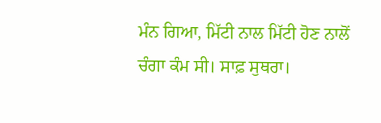ਮੰਨ ਗਿਆ, ਮਿੱਟੀ ਨਾਲ ਮਿੱਟੀ ਹੋਣ ਨਾਲੋਂ ਚੰਗਾ ਕੰਮ ਸੀ। ਸਾਫ਼ ਸੁਥਰਾ।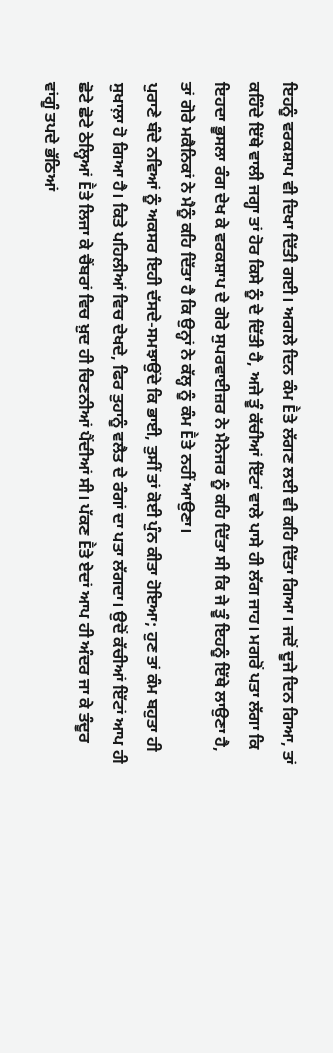ਇਹਨੂੰ ਵਰਕਸ਼ਾਪ ਵੀ ਦਿਖਾ ਦਿੱਤੀ ਗਈ। ਅਗਲੇ ਦਿਨ ਕੰਮ Ḕਤੇ ਲੱਗਣ ਲਈ ਵੀ ਕਹਿ ਦਿੱਤਾ ਗਿਆ। ਜਦੋਂ ਦੂਜੇ ਦਿਨ ਗਿਆ, ਤਾਂ ਕਹਿੰਦੇ ਇੱਥੇ ਵਾਲੀ ਜਗ੍ਹਾ ਤਾਂ ਹੋਰ ਕਿਸੇ ਨੂੰ ਦੇ ਦਿੱਤੀ ਹੈ, ਅਜੇ ਤੂੰ ਕੱਚੀਆਂ ਇੱਟਾਂ ਵਾਲੇ ਪਾਸੇ ਹੀ ਲੱਗ ਜਾਹ। ਮਗਰੋਂ ਪਤਾ ਲੱਗਾ ਕਿ ਇਹਦਾ ਭੂਸਲਾ ਰੰਗ ਦੇਖ ਕੇ ਵਰਕਸ਼ਾਪ ਦੇ ਗੋਰੇ ਸੁਪਰਵਾਈਜ਼ਰ ਨੇ ਮੈਨੇਜਰ ਨੂੰ ਕਹਿ ਦਿੱਤਾ ਸੀ ਕਿ ਜੇ ਤੂੰ ਇਹਨੂੰ ਇੱਥੇ ਲਾਉਣਾ ਹੈ, ਤਾਂ ਗੋਰੇ ਮਕੈਨਿਕਾਂ ਨੇ ਮੈਨੂੰ ਕਹਿ ਦਿੱਤਾ ਹੈ ਕਿ ਉਨ੍ਹਾਂ ਨੇ ਕੱਲ੍ਹ ਨੂੰ ਕੰਮ Ḕਤੇ ਨਹੀਂ ਆਉਣਾ।
ਪੁਰਾਣੇ ਬੰਦੇ ਨਵਿਆਂ ਨੂੰ ਅਕਸਰ ਇਹੀ ਦੱਸਦੇ-ਸਮਝਾਉਂਦੇ ਕਿ ਭਾਈ, ਤੁਸੀਂ ਤਾਂ ਕੋਈ ਪੁੰਨ ਕੀਤਾ ਹੋਇਆ; ਹੁਣ ਤਾਂ ਕੰਮ ਬਹੁਤਾ ਹੀ ਸੁਖਾਲ਼ਾ ਹੋ ਗਿਆ ਹੈ। ਕਿਤੇ ਪਹਿਲੀਆਂ ਵਿਚ ਦੇਖਦੇ, ਫਿਰ ਤੁਹਾਨੂੰ ਵਲੈਤ ਦੇ ਰੰਗਾਂ ਦਾ ਪਤਾ ਲੱਗਦਾ। ਉਦੋਂ ਕੱਚੀਆਂ ਇੱਟਾਂ ਆਪ ਹੀ ਛੋਟੇ ਛੋਟੇ ਠੇਲ੍ਹਿਆਂ Ḕਤੇ ਲਿਜਾ ਕੇ ਚੈਂਬਰਾਂ ਵਿਚ ਖ਼ੁਦ ਹੀ ਚਿਣਨੀਆਂ ਪੈਂਦੀਆਂ ਸੀ। ਪੱਕਣ Ḕਤੇ ਏਦਾਂ ਆਪ ਹੀ ਅੰਦਰ ਜਾ ਕੇ ਤੰਦੂਰ ਵਾਂਗੂੰ ਤਪਦੇ ਭੱਠਿਆਂ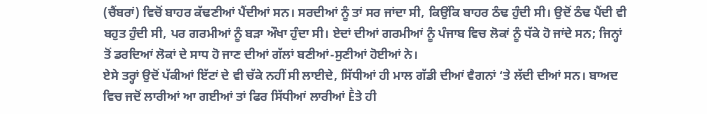(ਚੈਂਬਰਾਂ) ਵਿਚੋਂ ਬਾਹਰ ਕੱਢਣੀਆਂ ਪੈਂਦੀਆਂ ਸਨ। ਸਰਦੀਆਂ ਨੂੰ ਤਾਂ ਸਰ ਜਾਂਦਾ ਸੀ, ਕਿਉਂਕਿ ਬਾਹਰ ਠੰਢ ਹੁੰਦੀ ਸੀ। ਉਦੋਂ ਠੰਢ ਪੈਂਦੀ ਵੀ ਬਹੁਤ ਹੁੰਦੀ ਸੀ, ਪਰ ਗਰਮੀਆਂ ਨੂੰ ਬੜਾ ਔਖਾ ਹੁੰਦਾ ਸੀ। ਏਦਾਂ ਦੀਆਂ ਗਰਮੀਆਂ ਨੂੰ ਪੰਜਾਬ ਵਿਚ ਲੋਕਾਂ ਨੂੰ ਧੱਕੇ ਹੋ ਜਾਂਦੇ ਸਨ; ਜਿਨ੍ਹਾਂ ਤੋਂ ਡਰਦਿਆਂ ਲੋਕਾਂ ਦੇ ਸਾਧ ਹੋ ਜਾਣ ਦੀਆਂ ਗੱਲਾਂ ਬਣੀਆਂ-ਸੁਣੀਆਂ ਹੋਈਆਂ ਨੇ।
ਏਸੇ ਤਰ੍ਹਾਂ ਉਦੋਂ ਪੱਕੀਆਂ ਇੱਟਾਂ ਦੇ ਵੀ ਚੱਕੇ ਨਹੀਂ ਸੀ ਲਾਈਦੇ, ਸਿੱਧੀਆਂ ਹੀ ਮਾਲ ਗੱਡੀ ਦੀਆਂ ਵੈਗਨਾਂ ‘ਤੇ ਲੱਦੀ ਦੀਆਂ ਸਨ। ਬਾਅਦ ਵਿਚ ਜਦੋਂ ਲਾਰੀਆਂ ਆ ਗਈਆਂ ਤਾਂ ਫਿਰ ਸਿੱਧੀਆਂ ਲਾਰੀਆਂ Ḕਤੇ ਹੀ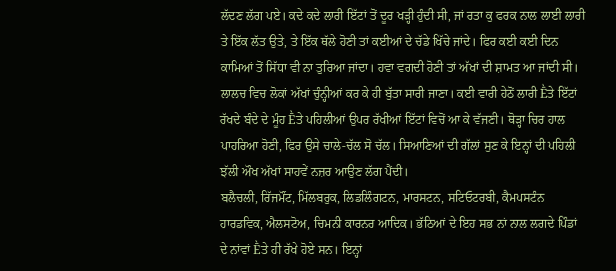ਲੱਦਣ ਲੱਗ ਪਏ। ਕਦੇ ਕਦੇ ਲਾਰੀ ਇੱਟਾਂ ਤੋਂ ਦੂਰ ਖੜ੍ਹੀ ਹੁੰਦੀ ਸੀ, ਜਾਂ ਰਤਾ ਕੁ ਫਰਕ ਨਾਲ ਲਾਈ ਲਾਰੀ ਤੇ ਇੱਕ ਲੱਤ ਉਤੇ, ਤੇ ਇੱਕ ਥੱਲੇ ਹੋਣੀ ਤਾਂ ਕਈਆਂ ਦੇ ਚੱਡੇ ਖਿੱਚੇ ਜਾਂਦੇ। ਫਿਰ ਕਈ ਕਈ ਦਿਨ ਕਾਮਿਆਂ ਤੋਂ ਸਿੱਧਾ ਵੀ ਨਾ ਤੁਰਿਆ ਜਾਂਦਾ। ਹਵਾ ਵਗਦੀ ਹੋਣੀ ਤਾਂ ਅੱਖਾਂ ਦੀ ਸ਼ਾਮਤ ਆ ਜਾਂਦੀ ਸੀ। ਲਾਲਚ ਵਿਚ ਲੋਕਾਂ ਅੱਖਾਂ ਚੁੰਨ੍ਹੀਆਂ ਕਰ ਕੇ ਹੀ ਬੁੱਤਾ ਸਾਰੀ ਜਾਣਾ। ਕਈ ਵਾਰੀ ਹੇਠੋਂ ਲਾਰੀ Ḕਤੇ ਇੱਟਾਂ ਰੱਖਦੇ ਬੰਦੇ ਦੇ ਮੂੰਹ Ḕਤੇ ਪਹਿਲੀਆਂ ਉਪਰ ਰੱਖੀਆਂ ਇੱਟਾਂ ਵਿਚੋਂ ਆ ਕੇ ਵੱਜਣੀ। ਥੋੜ੍ਹਾ ਚਿਰ ਹਾਲ ਪਾਹਰਿਆ ਹੋਣੀ, ਫਿਰ ਉਸੇ ਚਾਲੇ-ਚੱਲ ਸੋ ਚੱਲ। ਸਿਆਣਿਆਂ ਦੀ ਗੱਲਾਂ ਸੁਣ ਕੇ ਇਨ੍ਹਾਂ ਦੀ ਪਹਿਲੀ ਝੱਲੀ ਔਖ ਅੱਖਾਂ ਸਾਹਵੇਂ ਨਜ਼ਰ ਆਉਣ ਲੱਗ ਪੈਂਦੀ।
ਬਲੈਚਲੀ, ਰਿੱਜਮੌਂਟ, ਮਿੱਲਬਰੁਕ, ਲਿਡਲਿੰਗਟਨ, ਮਾਰਸਟਨ, ਸਟਿਓਟਰਬੀ, ਕੈਮਪਸਟੰਨ ਹਾਰਡਵਿਕ, ਐਲਸਟੋਅ, ਚਿਮਨੀ ਕਾਰਨਰ ਆਦਿਕ। ਭੱਠਿਆਂ ਦੇ ਇਹ ਸਭ ਨਾਂ ਨਾਲ ਲਗਦੇ ਪਿੰਡਾਂ ਦੇ ਨਾਂਵਾਂ Ḕਤੇ ਹੀ ਰੱਖੇ ਹੋਏ ਸਨ। ਇਨ੍ਹਾਂ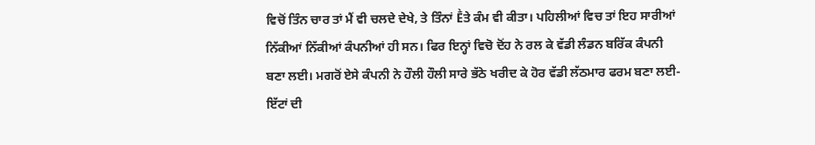ਵਿਚੋਂ ਤਿੰਨ ਚਾਰ ਤਾਂ ਮੈਂ ਵੀ ਚਲਦੇ ਦੇਖੇ, ਤੇ ਤਿੰਨਾਂ Ḕਤੇ ਕੰਮ ਵੀ ਕੀਤਾ। ਪਹਿਲੀਆਂ ਵਿਚ ਤਾਂ ਇਹ ਸਾਰੀਆਂ ਨਿੱਕੀਆਂ ਨਿੱਕੀਆਂ ਕੰਪਨੀਆਂ ਹੀ ਸਨ। ਫਿਰ ਇਨ੍ਹਾਂ ਵਿਚੋ ਦੋਂਹ ਨੇ ਰਲ ਕੇ ਵੱਡੀ ਲੰਡਨ ਬਰਿੱਕ ਕੰਪਨੀ ਬਣਾ ਲਈ। ਮਗਰੋਂ ਏਸੇ ਕੰਪਨੀ ਨੇ ਹੌਲੀ ਹੌਲੀ ਸਾਰੇ ਭੱਠੇ ਖਰੀਦ ਕੇ ਹੋਰ ਵੱਡੀ ਲੱਠਮਾਰ ਫਰਮ ਬਣਾ ਲਈ-ਇੱਟਾਂ ਦੀ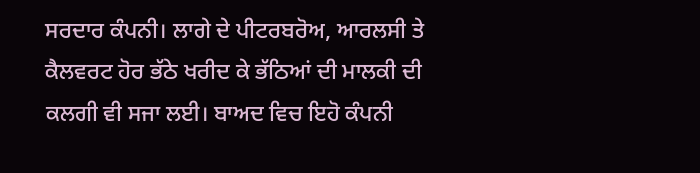ਸਰਦਾਰ ਕੰਪਨੀ। ਲਾਗੇ ਦੇ ਪੀਟਰਬਰੋਅ, ਆਰਲਸੀ ਤੇ ਕੈਲਵਰਟ ਹੋਰ ਭੱਠੇ ਖਰੀਦ ਕੇ ਭੱਠਿਆਂ ਦੀ ਮਾਲਕੀ ਦੀ ਕਲਗੀ ਵੀ ਸਜਾ ਲਈ। ਬਾਅਦ ਵਿਚ ਇਹੋ ਕੰਪਨੀ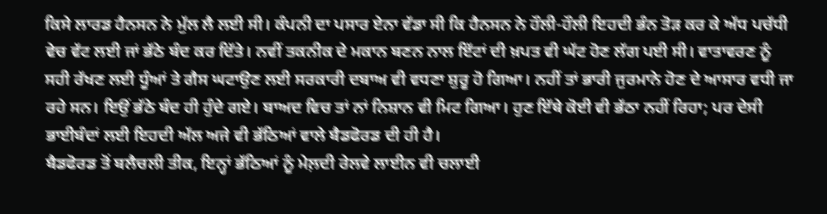ਕਿਸੇ ਲਾਰਡ ਹੈਨਸਨ ਨੇ ਮੁੱਲ ਲੈ ਲਈ ਸੀ। ਕੰਪਨੀ ਦਾ ਪਸਾਰ ਏਨਾ ਵੱਡਾ ਸੀ ਕਿ ਹੈਨਸਨ ਨੇ ਹੌਲੀ-ਹੌਲੀ ਇਹਦੀ ਭੰਨ ਤੋੜ ਕਰ ਕੇ ਅੱਧ ਪਚੱਧੀ ਵੇਚ ਵੱਟ ਲਈ ਜਾਂ ਭੱਠੇ ਬੰਦ ਕਰ ਦਿੱਤੇ। ਨਵੀਂ ਤਕਨੀਕ ਦੇ ਮਕਾਨ ਬਣਨ ਨਾਲ ਇੱਟਾਂ ਦੀ ਖ਼ਪਤ ਵੀ ਘੱਟ ਹੋਣ ਲੱਗ ਪਈ ਸੀ। ਵਾਤਾਵਰਣ ਨੂੰ ਸਹੀ ਰੱਖਣ ਲਈ ਧੂੰਆਂ ਤੇ ਗੈਸ ਘਟਾਉਣ ਲਈ ਸਰਕਾਰੀ ਦਬਾਅ ਵੀ ਵਧਣਾ ਸ਼ੁਰੂ ਹੋ ਗਿਆ। ਨਹੀਂ ਤਾਂ ਭਾਰੀ ਜੁਰਮਾਨੇ ਹੋਣ ਦੇ ਆਸਾਰ ਵਧੀ ਜਾ ਰਹੇ ਸਨ। ਇਉਂ ਭੱਠੇ ਬੰਦ ਹੀ ਹੁੰਦੇ ਗਏ। ਬਾਅਦ ਵਿਚ ਤਾਂ ਨਾਂ ਨਿਸ਼ਾਨ ਵੀ ਮਿਟ ਗਿਆ। ਹੁਣ ਇੱਥੇ ਕੋਈ ਵੀ ਭੱਠਾ ਨਹੀਂ ਰਿਹਾ; ਪਰ ਦੇਸੀ ਭਾਈਬੰਦਾਂ ਲਈ ਇਹਦੀ ਅੱਲ ਅਜੇ ਵੀ ਭੱਠਿਆਂ ਵਾਲੇ ਬੈਡਫੋਰਡ ਦੀ ਹੀ ਹੈ।
ਬੈਡਫੋਰਡ ਤੋਂ ਬਲੈਚਲੀ ਤੀਕ, ਇਨ੍ਹਾਂ ਭੱਠਿਆਂ ਨੂੰ ਮੇਲ਼ਦੀ ਰੇਲਵੇ ਲਾਈਨ ਵੀ ਚਲਾਈ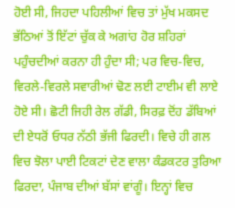ਹੋਈ ਸੀ, ਜਿਹਦਾ ਪਹਿਲੀਆਂ ਵਿਚ ਤਾਂ ਮੁੱਖ ਮਕਸਦ ਭੱਠਿਆਂ ਤੋਂ ਇੱਟਾਂ ਚੁੱਕ ਕੇ ਅਗਾਂਹ ਹੋਰ ਸ਼ਹਿਰਾਂ ਪਹੁੰਚਦੀਆਂ ਕਰਨਾ ਹੀ ਹੁੰਦਾ ਸੀ; ਪਰ ਵਿਚ-ਵਿਚ, ਵਿਰਲੇ-ਵਿਰਲੇ ਸਵਾਰੀਆਂ ਢੋਣ ਲਈ ਟਾਈਮ ਵੀ ਲਾਏ ਹੋਏ ਸੀ। ਛੋਟੀ ਜਿਹੀ ਰੇਲ ਗੱਡੀ, ਸਿਰਫ਼ ਦੋਂਹ ਡੱਬਿਆਂ ਦੀ ਏਧਰੋਂ ਓਧਰ ਨੱਠੀ ਭੱਜੀ ਫਿਰਦੀ। ਵਿਚੇ ਹੀ ਗਲ ਵਿਚ ਝੋਲਾ ਪਾਈ ਟਿਕਟਾਂ ਦੇਣ ਵਾਲਾ ਕੰਡਕਟਰ ਤੁਰਿਆ ਫਿਰਦਾ, ਪੰਜਾਬ ਦੀਆਂ ਬੱਸਾਂ ਵਾਂਗੂੰ। ਇਨ੍ਹਾਂ ਵਿਚ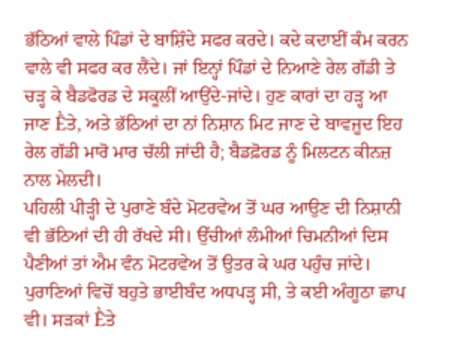ਭੱਠਿਆਂ ਵਾਲੇ ਪਿੰਡਾਂ ਦੇ ਬਾਸ਼ਿੰਦੇ ਸਫਰ ਕਰਦੇ। ਕਦੇ ਕਦਾਈਂ ਕੰਮ ਕਰਨ ਵਾਲੇ ਵੀ ਸਫਰ ਕਰ ਲੈਂਦੇ। ਜਾਂ ਇਨ੍ਹਾਂ ਪਿੰਡਾਂ ਦੇ ਨਿਆਣੇ ਰੇਲ ਗੱਡੀ ਤੇ ਚੜ੍ਹ ਕੇ ਬੈਡਫੋਰਡ ਦੇ ਸਕੂਲੀਂ ਆਉਂਦੇ-ਜਾਂਦੇ। ਹੁਣ ਕਾਰਾਂ ਦਾ ਹੜ੍ਹ ਆ ਜਾਣ Ḕਤੇ, ਅਤੇ ਭੱਠਿਆਂ ਦਾ ਨਾਂ ਨਿਸ਼ਾਨ ਮਿਟ ਜਾਣ ਦੇ ਬਾਵਜੂਦ ਇਹ ਰੇਲ ਗੱਡੀ ਮਾਰੋ ਮਾਰ ਚੱਲੀ ਜਾਂਦੀ ਹੈ; ਬੈਡਫ਼ੋਰਡ ਨੂੰ ਮਿਲਟਨ ਕੀਨਜ਼ ਨਾਲ ਮੇਲਦੀ।
ਪਹਿਲੀ ਪੀੜ੍ਹੀ ਦੇ ਪੁਰਾਣੇ ਬੰਦੇ ਮੋਟਰਵੇਅ ਤੋਂ ਘਰ ਆਉਣ ਦੀ ਨਿਸ਼ਾਨੀ ਵੀ ਭੱਠਿਆਂ ਦੀ ਹੀ ਰੱਖਦੇ ਸੀ। ਉੱਚੀਆਂ ਲੰਮੀਆਂ ਚਿਮਨੀਆਂ ਦਿਸ ਪੈਣੀਆਂ ਤਾਂ ਐਮ ਵੰਨ ਮੋਟਰਵੇਅ ਤੋਂ ਉਤਰ ਕੇ ਘਰ ਪਹੁੰਚ ਜਾਂਦੇ। ਪੁਰਾਣਿਆਂ ਵਿਚੋਂ ਬਹੁਤੇ ਭਾਈਬੰਦ ਅਧਪੜ੍ਹ ਸੀ, ਤੇ ਕਈ ਅੰਗੂਠਾ ਛਾਪ ਵੀ। ਸੜਕਾਂ Ḕਤੇ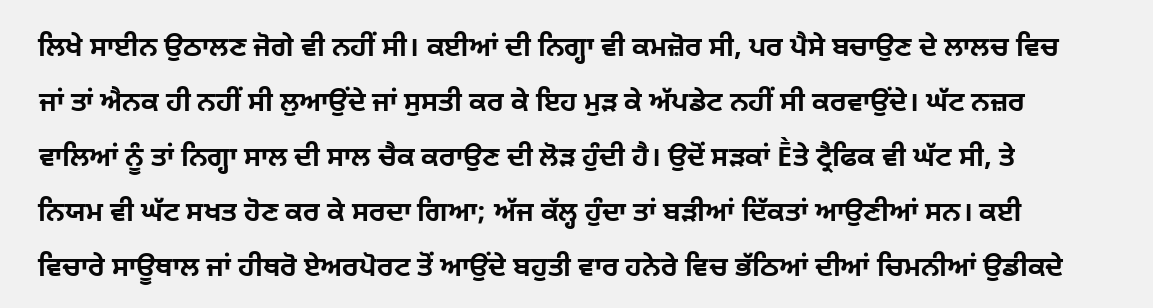ਲਿਖੇ ਸਾਈਨ ਉਠਾਲਣ ਜੋਗੇ ਵੀ ਨਹੀਂ ਸੀ। ਕਈਆਂ ਦੀ ਨਿਗ੍ਹਾ ਵੀ ਕਮਜ਼ੋਰ ਸੀ, ਪਰ ਪੈਸੇ ਬਚਾਉਣ ਦੇ ਲਾਲਚ ਵਿਚ ਜਾਂ ਤਾਂ ਐਨਕ ਹੀ ਨਹੀਂ ਸੀ ਲੁਆਉਂਦੇ ਜਾਂ ਸੁਸਤੀ ਕਰ ਕੇ ਇਹ ਮੁੜ ਕੇ ਅੱਪਡੇਟ ਨਹੀਂ ਸੀ ਕਰਵਾਉਂਦੇ। ਘੱਟ ਨਜ਼ਰ ਵਾਲਿਆਂ ਨੂੰ ਤਾਂ ਨਿਗ੍ਹਾ ਸਾਲ ਦੀ ਸਾਲ ਚੈਕ ਕਰਾਉਣ ਦੀ ਲੋੜ ਹੁੰਦੀ ਹੈ। ਉਦੋਂ ਸੜਕਾਂ Ḕਤੇ ਟ੍ਰੈਫਿਕ ਵੀ ਘੱਟ ਸੀ, ਤੇ ਨਿਯਮ ਵੀ ਘੱਟ ਸਖਤ ਹੋਣ ਕਰ ਕੇ ਸਰਦਾ ਗਿਆ; ਅੱਜ ਕੱਲ੍ਹ ਹੁੰਦਾ ਤਾਂ ਬੜੀਆਂ ਦਿੱਕਤਾਂ ਆਉਣੀਆਂ ਸਨ। ਕਈ ਵਿਚਾਰੇ ਸਾਊਥਾਲ ਜਾਂ ਹੀਥਰੋ ਏਅਰਪੋਰਟ ਤੋਂ ਆਉਂਦੇ ਬਹੁਤੀ ਵਾਰ ਹਨੇਰੇ ਵਿਚ ਭੱਠਿਆਂ ਦੀਆਂ ਚਿਮਨੀਆਂ ਉਡੀਕਦੇ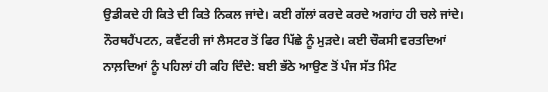ਉਡੀਕਦੇ ਹੀ ਕਿਤੇ ਦੀ ਕਿਤੇ ਨਿਕਲ ਜਾਂਦੇ। ਕਈ ਗੱਲਾਂ ਕਰਦੇ ਕਰਦੇ ਅਗਾਂਹ ਹੀ ਚਲੇ ਜਾਂਦੇ। ਨੌਰਥਹੈਂਪਟਨ, ਕਵੈਂਟਰੀ ਜਾਂ ਲੈਸਟਰ ਤੋਂ ਫਿਰ ਪਿੱਛੇ ਨੂੰ ਮੁੜਦੇ। ਕਈ ਚੌਕਸੀ ਵਰਤਦਿਆਂ ਨਾਲ਼ਦਿਆਂ ਨੂੰ ਪਹਿਲਾਂ ਹੀ ਕਹਿ ਦਿੰਦੇ: ਬਈ ਭੱਠੇ ਆਉਣ ਤੋਂ ਪੰਜ ਸੱਤ ਮਿੰਟ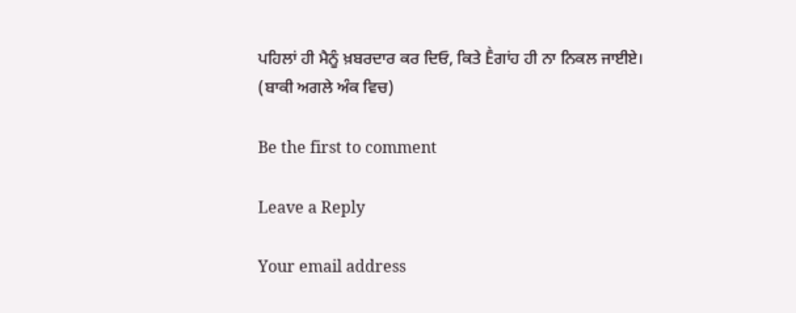ਪਹਿਲਾਂ ਹੀ ਮੈਨੂੰ ਖ਼ਬਰਦਾਰ ਕਰ ਦਿਓ, ਕਿਤੇ Ḕਗਾਂਹ ਹੀ ਨਾ ਨਿਕਲ ਜਾਈਏ।
(ਬਾਕੀ ਅਗਲੇ ਅੰਕ ਵਿਚ)

Be the first to comment

Leave a Reply

Your email address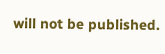will not be published.